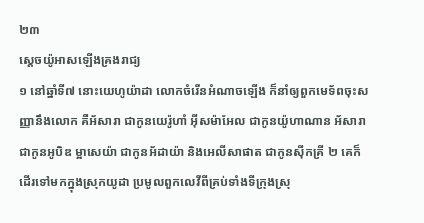២៣
ស្តេចយ៉ូអាសឡើងគ្រងរាជ្យ
១ នៅឆ្នាំទី៧ នោះយេហូយ៉ាដា លោកចំរើនអំណាចឡើង ក៏នាំឲ្យពួកមេទ័ពចុះសញ្ញានឹងលោក គឺអ័សារា ជាកូនយេរ៉ូហាំ អ៊ីសម៉ាអែល ជាកូនយ៉ូហាណាន អ័សារា ជាកូនអូបិឌ ម្អាសេយ៉ា ជាកូនអ័ដាយ៉ា និងអេលីសាផាត ជាកូនស៊ីកគ្រី ២ គេក៏ដើរទៅមកក្នុងស្រុកយូដា ប្រមូលពួកលេវីពីគ្រប់ទាំងទីក្រុងស្រុ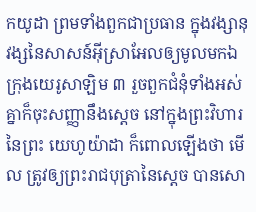កយូដា ព្រមទាំងពួកជាប្រធាន ក្នុងវង្សានុវង្សនៃសាសន៍អ៊ីស្រាអែលឲ្យមូលមកឯក្រុងយេរូសាឡិម ៣ រួចពួកជំនុំទាំងអស់គ្នាក៏ចុះសញ្ញានឹងស្តេច នៅក្នុងព្រះវិហារនៃព្រះ យេហូយ៉ាដា ក៏ពោលឡើងថា មើល ត្រូវឲ្យព្រះរាជបុត្រានៃស្តេច បានសោ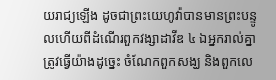យរាជ្យឡើង ដូចជាព្រះយេហូវ៉ាបានមានព្រះបន្ទូលហើយពីដំណើរពួកវង្សាដាវីឌ ៤ ឯអ្នករាល់គ្នាត្រូវធ្វើយ៉ាងដូច្នេះ ចំណែកពួកសង្ឃ និងពួកលេ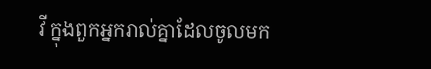វី ក្នុងពួកអ្នករាល់គ្នាដែលចូលមក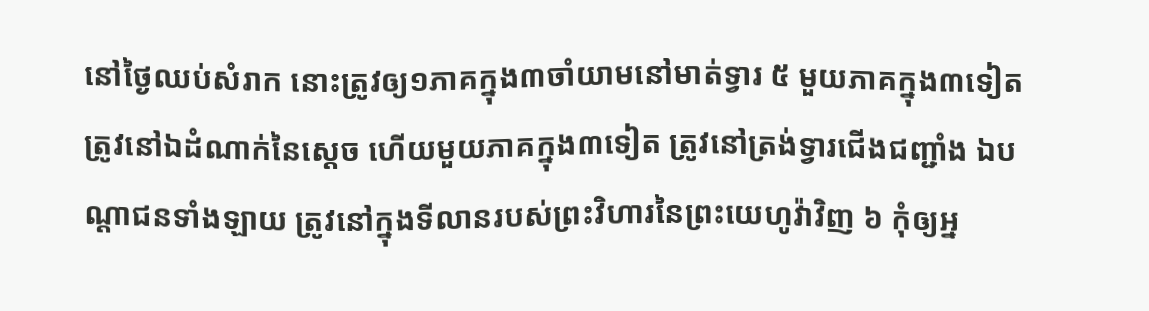នៅថ្ងៃឈប់សំរាក នោះត្រូវឲ្យ១ភាគក្នុង៣ចាំយាមនៅមាត់ទ្វារ ៥ មួយភាគក្នុង៣ទៀត ត្រូវនៅឯដំណាក់នៃស្តេច ហើយមួយភាគក្នុង៣ទៀត ត្រូវនៅត្រង់ទ្វារជើងជញ្ជាំង ឯបណ្តាជនទាំងឡាយ ត្រូវនៅក្នុងទីលានរបស់ព្រះវិហារនៃព្រះយេហូវ៉ាវិញ ៦ កុំឲ្យអ្ន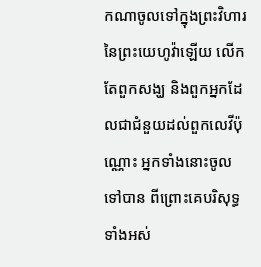កណាចូលទៅក្នុងព្រះវិហារនៃព្រះយេហូវ៉ាឡើយ លើកតែពួកសង្ឃ និងពួកអ្នកដែលជាជំនួយដល់ពួកលេវីប៉ុណ្ណោះ អ្នកទាំងនោះចូលទៅបាន ពីព្រោះគេបរិសុទ្ធទាំងអស់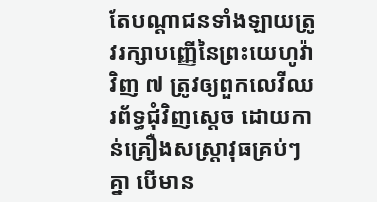តែបណ្តាជនទាំងឡាយត្រូវរក្សាបញ្ញើនៃព្រះយេហូវ៉ាវិញ ៧ ត្រូវឲ្យពួកលេវីឈរព័ទ្ធជុំវិញស្តេច ដោយកាន់គ្រឿងសស្ត្រាវុធគ្រប់ៗគ្នា បើមាន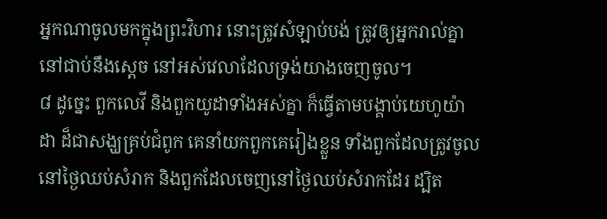អ្នកណាចូលមកក្នុងព្រះវិហារ នោះត្រូវសំឡាប់បង់ ត្រូវឲ្យអ្នករាល់គ្នានៅជាប់នឹងស្តេច នៅអស់វេលាដែលទ្រង់យាងចេញចូល។
៨ ដូច្នេះ ពួកលេវី និងពួកយូដាទាំងអស់គ្នា ក៏ធ្វើតាមបង្គាប់យេហូយ៉ាដា ដ៏ជាសង្ឃគ្រប់ជំពូក គេនាំយកពួកគេរៀងខ្លួន ទាំងពួកដែលត្រូវចូលនៅថ្ងៃឈប់សំរាក និងពួកដែលចេញនៅថ្ងៃឈប់សំរាកដែរ ដ្បិត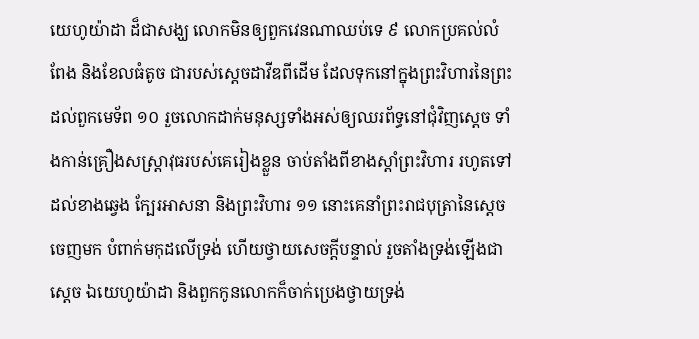យេហូយ៉ាដា ដ៏ជាសង្ឃ លោកមិនឲ្យពួកវេនណាឈប់ទេ ៩ លោកប្រគល់លំពែង និងខែលធំតូច ជារបស់ស្តេចដាវីឌពីដើម ដែលទុកនៅក្នុងព្រះវិហារនៃព្រះ ដល់ពួកមេទ័ព ១០ រួចលោកដាក់មនុស្សទាំងអស់ឲ្យឈរព័ទ្ធនៅជុំវិញស្តេច ទាំងកាន់គ្រឿងសស្ត្រាវុធរបស់គេរៀងខ្លួន ចាប់តាំងពីខាងស្តាំព្រះវិហារ រហូតទៅដល់ខាងឆ្វេង ក្បែរអាសនា និងព្រះវិហារ ១១ នោះគេនាំព្រះរាជបុត្រានៃស្តេចចេញមក បំពាក់មកុដលើទ្រង់ ហើយថ្វាយសេចក្តីបន្ទាល់ រួចតាំងទ្រង់ឡើងជាស្តេច ឯយេហូយ៉ាដា និងពួកកូនលោកក៏ចាក់ប្រេងថ្វាយទ្រង់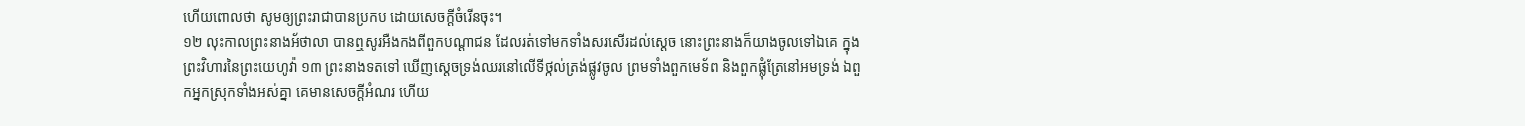ហើយពោលថា សូមឲ្យព្រះរាជាបានប្រកប ដោយសេចក្តីចំរើនចុះ។
១២ លុះកាលព្រះនាងអ័ថាលា បានឮសូរអឺងកងពីពួកបណ្តាជន ដែលរត់ទៅមកទាំងសរសើរដល់ស្តេច នោះព្រះនាងក៏យាងចូលទៅឯគេ ក្នុងព្រះវិហារនៃព្រះយេហូវ៉ា ១៣ ព្រះនាងទតទៅ ឃើញស្តេចទ្រង់ឈរនៅលើទីថ្កល់ត្រង់ផ្លូវចូល ព្រមទាំងពួកមេទ័ព និងពួកផ្លុំត្រែនៅអមទ្រង់ ឯពួកអ្នកស្រុកទាំងអស់គ្នា គេមានសេចក្តីអំណរ ហើយ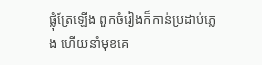ផ្លុំត្រែឡើង ពួកចំរៀងក៏កាន់ប្រដាប់ភ្លេង ហើយនាំមុខគេ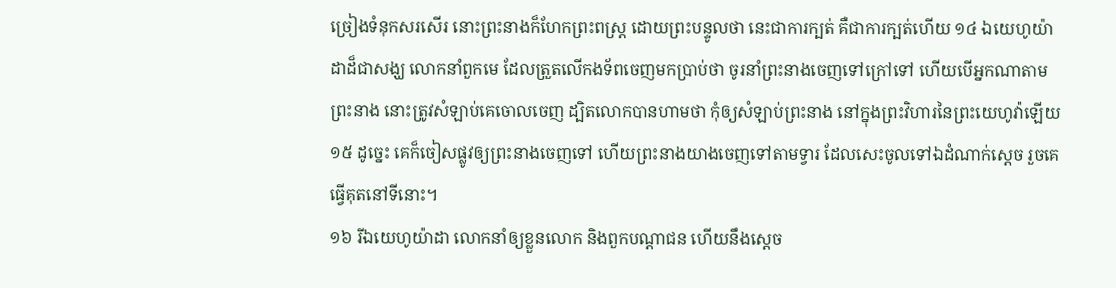ច្រៀងទំនុកសរសើរ នោះព្រះនាងក៏ហែកព្រះពស្ត្រ ដោយព្រះបន្ទូលថា នេះជាការក្បត់ គឺជាការក្បត់ហើយ ១៤ ឯយេហូយ៉ាដាដ៏ជាសង្ឃ លោកនាំពួកមេ ដែលត្រួតលើកងទ័ពចេញមកប្រាប់ថា ចូរនាំព្រះនាងចេញទៅក្រៅទៅ ហើយបើអ្នកណាតាមព្រះនាង នោះត្រូវសំឡាប់គេចោលចេញ ដ្បិតលោកបានហាមថា កុំឲ្យសំឡាប់ព្រះនាង នៅក្នុងព្រះវិហារនៃព្រះយេហូវ៉ាឡើយ ១៥ ដូច្នេះ គេក៏ចៀសផ្លូវឲ្យព្រះនាងចេញទៅ ហើយព្រះនាងយាងចេញទៅតាមទ្វារ ដែលសេះចូលទៅឯដំណាក់ស្តេច រួចគេធ្វើគុតនៅទីនោះ។
១៦ រីឯយេហូយ៉ាដា លោកនាំឲ្យខ្លួនលោក និងពួកបណ្តាជន ហើយនឹងស្តេច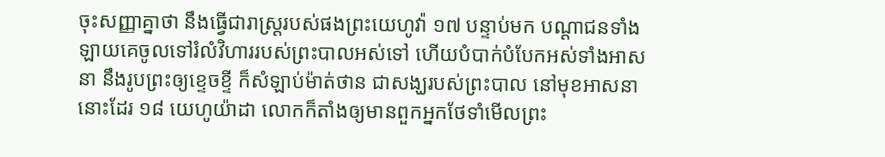ចុះសញ្ញាគ្នាថា នឹងធ្វើជារាស្ត្ររបស់ផងព្រះយេហូវ៉ា ១៧ បន្ទាប់មក បណ្តាជនទាំងឡាយគេចូលទៅរំលំវិហាររបស់ព្រះបាលអស់ទៅ ហើយបំបាក់បំបែកអស់ទាំងអាសនា នឹងរូបព្រះឲ្យខ្ទេចខ្ទី ក៏សំឡាប់ម៉ាត់ថាន ជាសង្ឃរបស់ព្រះបាល នៅមុខអាសនានោះដែរ ១៨ យេហូយ៉ាដា លោកក៏តាំងឲ្យមានពួកអ្នកថែទាំមើលព្រះ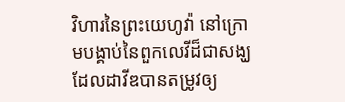វិហារនៃព្រះយេហូវ៉ា នៅក្រោមបង្គាប់នៃពួកលេវីដ៏ជាសង្ឃ ដែលដាវីឌបានតម្រូវឲ្យ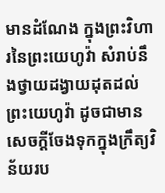មានដំណែង ក្នុងព្រះវិហារនៃព្រះយេហូវ៉ា សំរាប់នឹងថ្វាយដង្វាយដុតដល់ព្រះយេហូវ៉ា ដូចជាមានសេចក្តីចែងទុកក្នុងក្រឹត្យវិន័យរប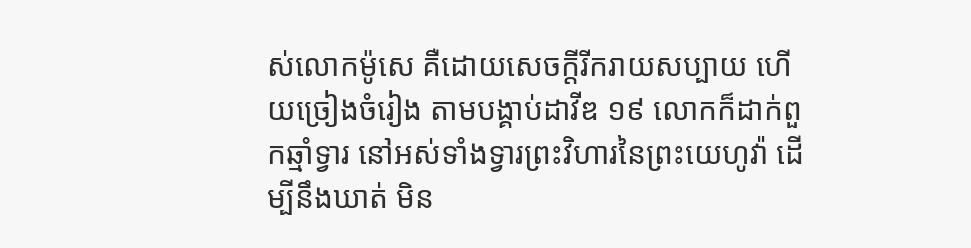ស់លោកម៉ូសេ គឺដោយសេចក្តីរីករាយសប្បាយ ហើយច្រៀងចំរៀង តាមបង្គាប់ដាវីឌ ១៩ លោកក៏ដាក់ពួកឆ្មាំទ្វារ នៅអស់ទាំងទ្វារព្រះវិហារនៃព្រះយេហូវ៉ា ដើម្បីនឹងឃាត់ មិន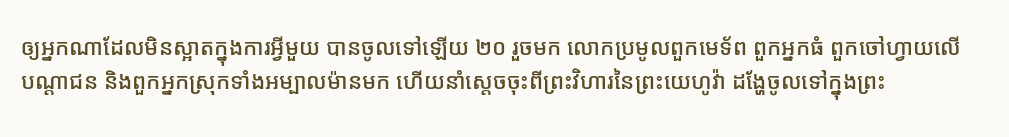ឲ្យអ្នកណាដែលមិនស្អាតក្នុងការអ្វីមួយ បានចូលទៅឡើយ ២០ រួចមក លោកប្រមូលពួកមេទ័ព ពួកអ្នកធំ ពួកចៅហ្វាយលើបណ្តាជន និងពួកអ្នកស្រុកទាំងអម្បាលម៉ានមក ហើយនាំស្តេចចុះពីព្រះវិហារនៃព្រះយេហូវ៉ា ដង្ហែចូលទៅក្នុងព្រះ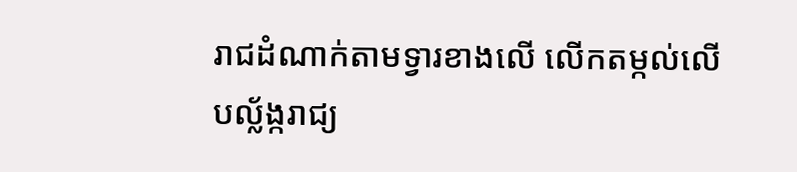រាជដំណាក់តាមទ្វារខាងលើ លើកតម្កល់លើបល្ល័ង្ករាជ្យ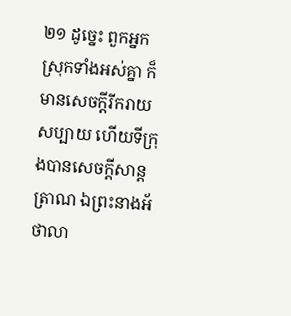២១ ដូច្នេះ ពួកអ្នកស្រុកទាំងអស់គ្នា ក៏មានសេចក្តីរីករាយសប្បាយ ហើយទីក្រុងបានសេចក្តីសាន្តត្រាណ ឯព្រះនាងអ័ថាលា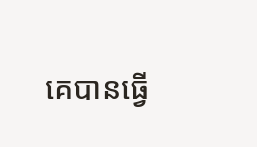គេបានធ្វើ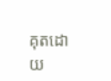គុតដោយ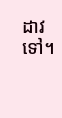ដាវទៅ។